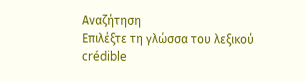Αναζήτηση
Επιλέξτε τη γλώσσα του λεξικού
crédible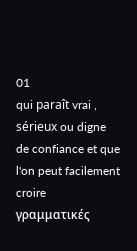01
qui paraît vrai , sérieux ou digne de confiance et que l'on peut facilement croire
γραμματικές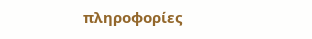πληροφορίες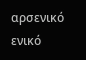αρσενικό ενικό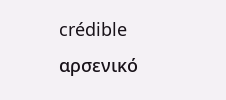crédible
αρσενικό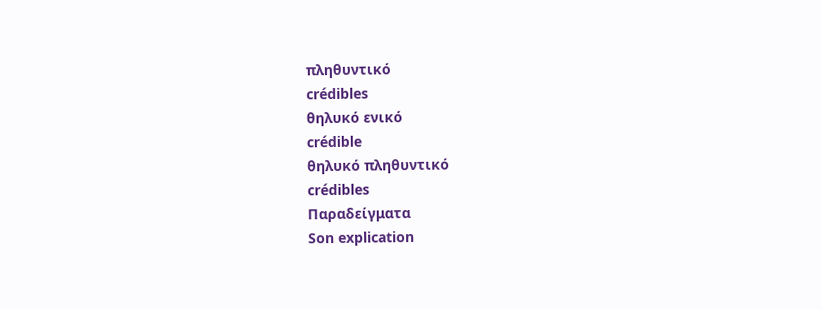πληθυντικό
crédibles
θηλυκό ενικό
crédible
θηλυκό πληθυντικό
crédibles
Παραδείγματα
Son explication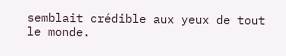semblait crédible aux yeux de tout le monde.